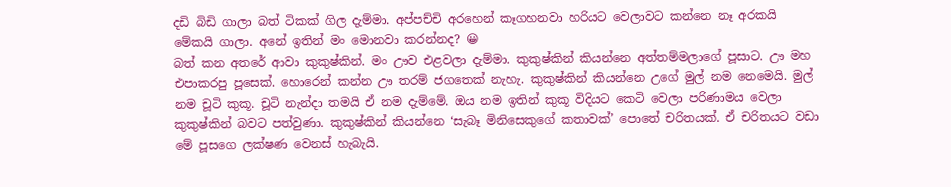දඩි බිඩි ගාලා බත් ටිකක් ගිල දැම්මා. අප්පච්චි අරහෙන් කෑගහනවා හරියට වෙලාවට කන්නෙ නෑ අරකයි මේකයි ගාලා. අනේ ඉතින් මං මොනවා කරන්නද? 😀
බත් කන අතරේ ආවා කුකුෂ්කින්. මං ඌව එළවලා දැම්මා. කුකුෂ්කින් කියන්නෙ අත්තම්මලාගේ පූසාට. ඌ මහ එපාකරපු පූසෙක්. හොරෙන් කන්න ඌ තරම් ජගතෙක් නැහැ. කුකුෂ්කින් කියන්නෙ උගේ මුල් නම නෙමෙයි. මුල් නම චූටි කුකූ. චූටි නැන්දා තමයි ඒ නම දැම්මේ. ඔය නම ඉතින් කුකූ විදියට කෙටි වෙලා පරිණාමය වෙලා කුකුෂ්කින් බවට පත්වුණා. කුකුෂ්කින් කියන්නෙ ‘සැබෑ මිනිසෙකුගේ කතාවක්’ පොතේ චරිතයක්. ඒ චරිතයට වඩා මේ පූසගෙ ලක්ෂණ වෙනස් හැබැයි.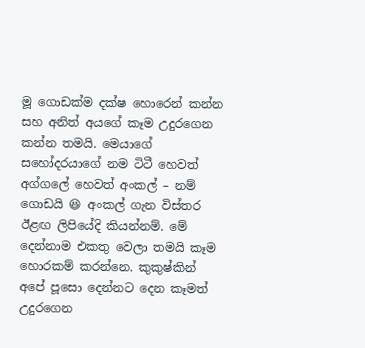මූ ගොඩක්ම දක්ෂ හොරෙන් කන්න සහ අනිත් අයගේ කෑම උදුරගෙන කන්න තමයි. මෙයාගේ සහෝදරයාගේ නම ටිටී හෙවත් අග්ගලේ හෙවත් අංකල් – නම් ගොඩයි 😆 අංකල් ගැන විස්තර ඊළඟ ලිපියේදි කියන්නම්. මේ දෙන්නාම එකතු වෙලා තමයි කෑම හොරකම් කරන්නෙ. කුකුෂ්කින් අපේ පූසො දෙන්නට දෙන කෑමත් උදුරගෙන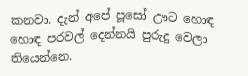කනවා. දැන් අපේ පූසෝ ඌට හොඳ හොඳ පරවල් දෙන්නයි පුරුදු වෙලා තියෙන්නෙ.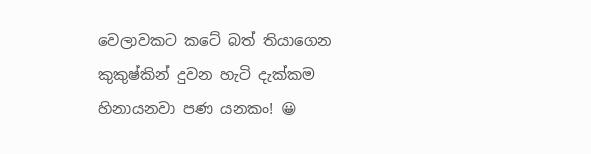වෙලාවකට කටේ බත් තියාගෙන කුකුෂ්කින් දුවන හැටි දැක්කම හිනායනවා පණ යනකං! 😀